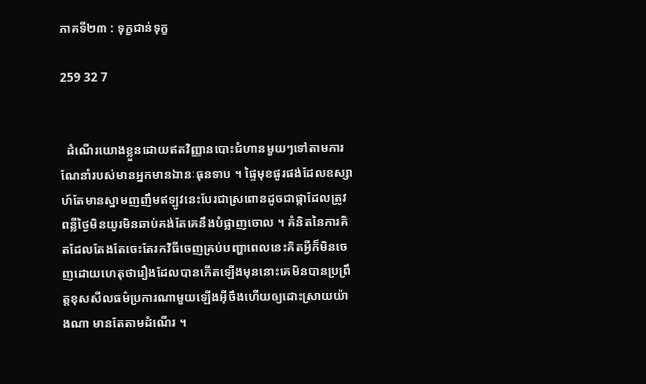ភាគទី២៣ : ទុក្ខជាន់ទុក្ខ

259 32 7


  ដំណើរយោងខ្លួនដោយឥតវិញ្ញានបោះជំហានមួយៗទៅតាមការណែនាំរបស់មានអ្នកមានឯានៈធុនទាប ។ ផ្ទៃមុខផូរផង់ដែលឧស្សាហ៍តែមានស្នាមញញឹមឥឡូវនេះបែរជាស្រពោនដូចជាផ្កាដែលត្រូវពន្លឺថ្ងៃមិនយូរមិនឆាប់គង់តែគេនឹងបំផ្លាញចោល ។ គំនិតនៃការគិតដែលតែងតែចេះតែរកវិធីចេញគ្រប់បញ្ហាពេលនេះគិតអ្វីក៏មិនចេញដោយហេតុថារឿងដែលបានកើតឡើងមុននោះគេមិនបានប្រព្រឹត្តខុសសីលធម៌ប្រការណាមួយឡើងអុីចឹងហើយឲ្យដោះស្រាយយ៉ាងណា មានតែតាមដំណើរ ។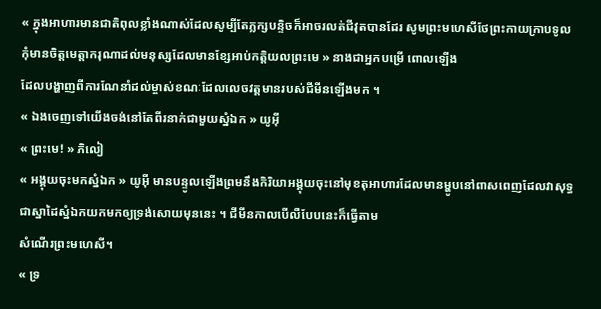« ក្នុងអាហារមានជាតិពុលខ្លាំងណាស់ដែលសូម្បីតែភ្លក្សបន្ទិចក៏អាចរលត់ជីវុតបានដែរ សូមព្រះមហេសីថែព្រះកាយក្រាបទូលកុំមានចិត្តមេត្តាករុណាដល់មនុស្សដែលមានខ្សែអាប់កតិ្តយលព្រះមេ » នាងជាអ្នកបម្រើ ពោលឡើង
ដែលបង្ហាញពីការណែនាំដល់ម្ចាស់ខណៈដែលលេចវត្តមានរបស់ជីមីនឡើងមក ។
« ឯងចេញទៅយើងចង់នៅតែពីរនាក់ជាមួយស្នំឯក » យូអុី
« ព្រះមេ! » ភិលៀ
« អង្គុយចុះមកស្នំឯក » យូអុី មានបន្ទូលឡើងព្រមនឹងកិរិយាអង្គុយចុះនៅមុខតុអាហារដែលមានម្ហូបនៅពាសពេញដែលវាសុទ្ធជាស្នាដៃស្នំឯកយកមកឲ្យទ្រង់សោយមុននេះ ។ ជីមីនកាលបើលឺបែបនេះក៏ធ្វើតាម
សំណើរព្រះមហេសី។
« ទ្រ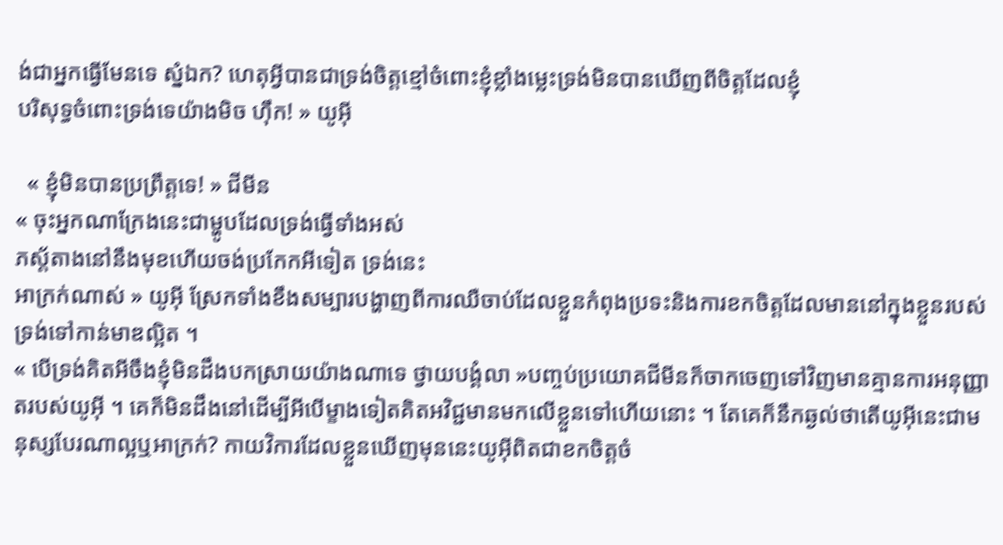ង់ជាអ្នកធ្វើមែនទេ ស្នំឯក? ហេតុអ្វីបានជាទ្រង់ចិត្តខ្មៅចំពោះខ្ញុំខ្លាំងម្លេះទ្រង់មិនបានឃើញពីចិត្តដែលខ្ញុំ
បរិសុទ្ធចំពោះទ្រង់ទេយ៉ាងមិច ហុឹក! » យូអុី

  « ខ្ញុំមិនបានប្រព្រឹត្តទេ! » ជីមីន
« ចុះអ្នកណាក្រែងនេះជាម្ហូបដែលទ្រង់ធ្វើទាំងអស់
ភស្ត័តាងនៅនឹងមុខហើយចង់ប្រកែកអីទៀត ទ្រង់នេះ
អាក្រក់ណាស់ » យូអុី ស្រែកទាំងខឹងសម្បារបង្ហាញពីការឈឺចាប់ដែលខ្លួនកំពុងប្រទះនិងការខកចិត្តដែលមាននៅក្នុងខ្លួនរបស់ទ្រង់ទៅកាន់មាឌល្អិត ។
« បើទ្រង់គិតអីចឹងខ្ញុំមិនដឹងបកស្រាយយ៉ាងណាទេ ថ្វាយបង្គំលា »បញ្ចប់ប្រយោគជីមីនក៏ចាកចេញទៅវិញមានគ្មានការអនុញ្ញាតរបស់យូអុី ។ គេក៏មិនដឹងនៅដើម្បីអីបើម្ខាងទៀតគិតអវិជ្ជមានមកលើខ្លួនទៅហើយនោះ ។ តែគេក៏នឹកឆ្ងល់ថាតើយូអុីនេះជាមនុស្សបែរណាល្អឬអាក្រក់? កាយវិការដែលខ្លួនឃើញមុននេះយូអុីពិតជាខកចិត្តចំ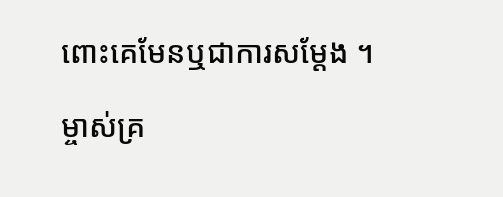ពោះគេមែនឬជាការសម្តែង ។

ម្ចាស់គ្រ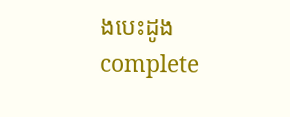ងបេះដូង complete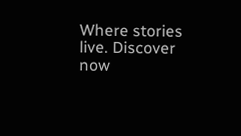Where stories live. Discover now